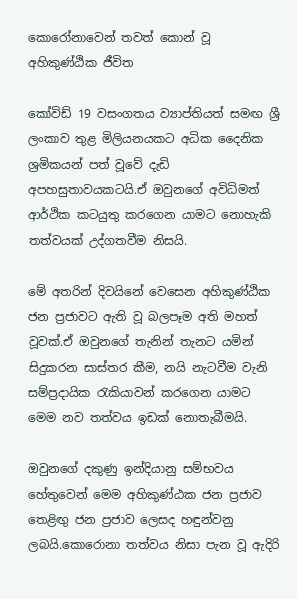කොරෝනාවෙන් තවත් කොන් වූ අහිකුණ්ඨික ජීවිත

කෝවිඩ් 19 වසංගතය ව්‍යාප්තියත් සමඟ ශ්‍රී ලංකාව තුළ මිලියනයකට අධික දෛනික ශ්‍රමිකයන් පත් වූවේ දැඩි අපහසුතාවයකටයි.ඒ ඔවුනගේ අවිධිමත් ආර්ථික කටයුතු කරගෙන යාමට නොහැකි තත්වයක් උද්ගතවීම නිසයි.

මේ අතරින් දිවයිනේ වෙසෙන අහිකුණ්ඨික ජන ප්‍රජාවට ඇති වූ බලපෑම අති මහත් වූවක්.ඒ ඔවුනගේ තැනින් තැනට යමින් සිදුකරන සාස්තර කීම, නයි නැටවීම වැනි සම්ප්‍රදායික රැකියාවන් කරගෙන යාමට මෙම නව තත්වය ඉඩක් නොතැබීමයි.

ඔවුනගේ දකුණු ඉන්දියානු සම්භවය හේතුවෙන් මෙම අහිකුණ්ඨක ජන ප්‍රජාව තෙළිඟු ජන ප්‍රජාව ලෙසද හඳුන්වනු ලබයි.කොරොනා තත්වය නිසා පැන වූ ඇදිරි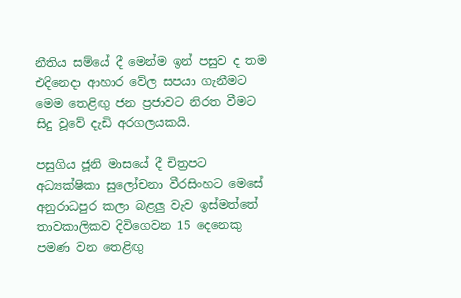නීතිය සම්යේ දී මෙන්ම ඉන් පසුව ද තම එදිනෙදා ආහාර වේල සපයා ගැනීමට මෙම තෙළිඟු ජන ප්‍රජාවට නිරත වීමට සිදු වූවේ දැඩි අරගලයකයි.

පසුගිය ජූනි මාසයේ දී චිත්‍රපට අධ්‍යක්ෂිකා සුලෝචනා වීරසිංහට මෙසේ අනුරාධපුර කලා බළලු වැව ඉස්මත්තේ තාවකාලිකව දිවිගෙවන 15 දෙනෙකු පමණ වන තෙළිඟු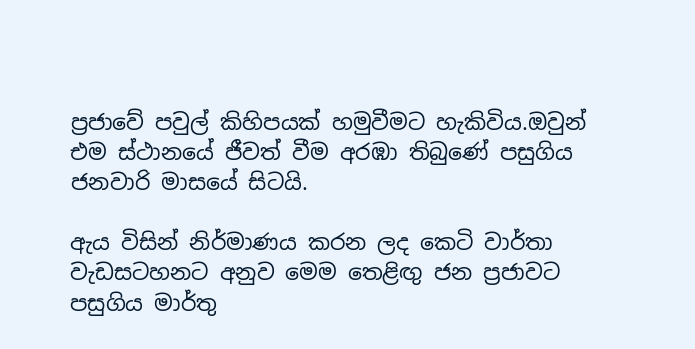ප්‍රජාවේ පවුල් කිහිපයක් හමුවීමට හැකිවිය.ඔවුන් එම ස්ථානයේ ජීවත් වීම අරඹා තිබුණේ පසුගිය ජනවාරි මාසයේ සිටයි.

ඇය විසින් නිර්මාණය කරන ලද කෙටි වාර්තා වැඩසටහනට අනුව මෙම තෙළිඟු ජන ප්‍රජාවට පසුගිය මාර්තු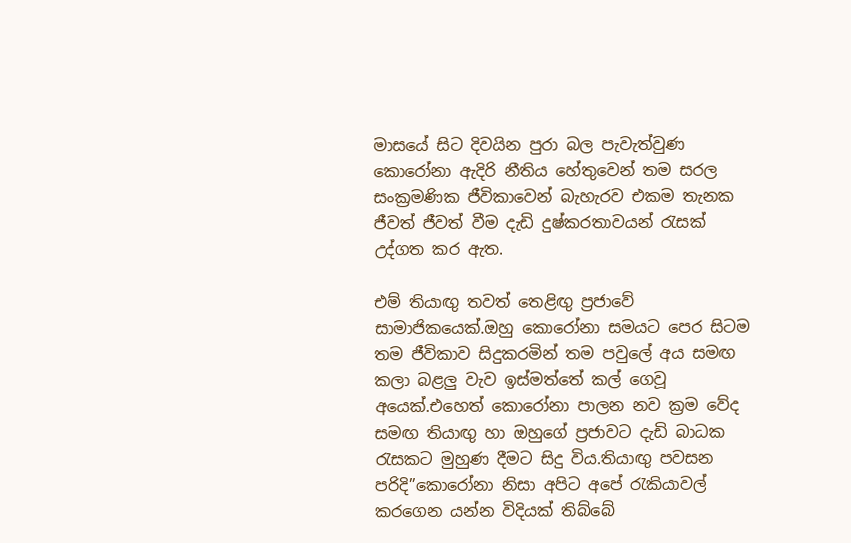මාසයේ සිට දිවයින පුරා බල පැවැත්වුණ කොරෝනා ඇදිරි නීතිය හේතුවෙන් තම සරල සංක්‍රමණික ජීවිකාවෙන් බැහැරව එකම තැනක ජීවත් ජීවත් වීම දැඩි දුෂ්කරතාවයන් රැසක් උද්ගත කර ඇත.

එම් තියාඟු තවත් තෙළිඟු ප්‍රජාවේ සාමාජිකයෙක්.ඔහු කොරෝනා සමයට පෙර සිටම තම ජීවිකාව සිදුකරමින් තම පවුලේ අය සමඟ කලා බළලු වැව ඉස්මත්තේ කල් ගෙවූ අයෙක්.එහෙත් කොරෝනා පාලන නව ක්‍රම වේද සමඟ තියාඟු හා ඔහුගේ ප්‍රජාවට දැඩි බාධක රැසකට මුහුණ දීමට සිදු විය.තියාඟු පවසන පරිදි”කොරෝනා නිසා අපිට අපේ රැකියාවල් කරගෙන යන්න විදියක් තිබ්බේ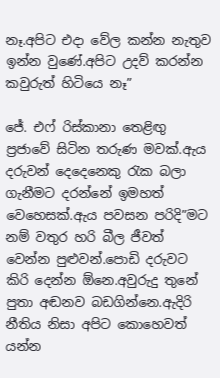නෑ.අපිට එදා වේල කන්න නැතුව ඉන්න වුණේ.අපිට උදව් කරන්න කවුරුත් හිටියෙ නෑ”

ජේ. එෆ් රිස්කානා තෙළිඟු ප්‍රජාවේ සිටින තරුණ මවක්.ඇය දරුවන් දෙදෙනෙකු රැක බලා ගැනීමට දරන්නේ ඉමහත් වෙහෙසක්.ඇය පවසන පරිදි”මට නම් වතුර හරි බීල ජීවත් වෙන්න පුළුවන්.පොඩි දරුවට කිරි දෙන්න ඕනෙ.අවුරුදු තුනේ පුතා අඬනව බඩගින්නෙ.ඇදිරි නීතිය නිසා අපිට කොහෙවත් යන්න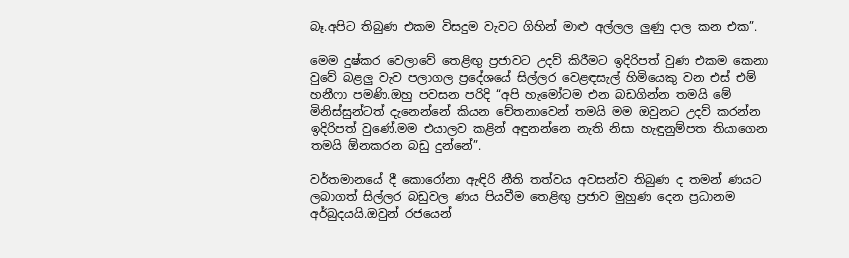බෑ.අපිට තිබුණ එකම විසදුම වැවට ගිහින් මාළු අල්ලල ලුණු දාල කන එක”.

මෙම දුෂ්කර වෙලාවේ තෙළිඟු ප්‍රජාවට උදව් කිරීමට ඉදිරිපත් වුණ එකම කෙනා වුවේ බළලු වැව පලාගල ප්‍රදේශයේ සිල්ලර වෙළඳසැල් හිමියෙකු වන එස් එම් හනීෆා පමණි.ඔහු පවසන පරිදි “අපි හැමෝටම එන බඩගින්න තමයි මේ මිනිස්සුන්ටත් දැනෙන්නේ කියන චේතනාවෙන් තමයි මම ඔවුනට උදව් කරන්න ඉදිරිපත් වුණේ.මම එයාලව කළින් අඳුනන්නෙ නැති නිසා හැඳුනුම්පත තියාගෙන තමයි ඕනකරන බඩු දුන්නේ”.

වර්තමානයේ දී කොරෝනා ඇඳිරි නීති තත්වය අවසන්ව තිබුණ ද තමන් ණයට ලබාගත් සිල්ලර බඩුවල ණය පියවීම තෙළිඟු ප්‍රජාව මුහුණ දෙන ප්‍රධානම අර්බුදයයි.ඔවුන් රජයෙන්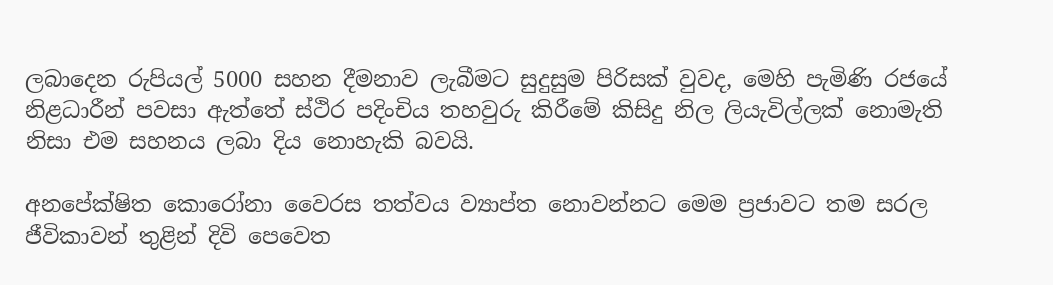ලබාදෙන රුපියල් 5000 සහන දීමනාව ලැබීමට සුදුසුම පිරිසක් වුවද, මෙහි පැමිණි රජයේ නිළධාරීන් පවසා ඇත්තේ ස්ථිර පදිංචිය තහවුරු කිරීමේ කිසිදු නිල ලියැවිල්ලක් නොමැති නිසා එම සහනය ලබා දිය නොහැකි බවයි.

අනපේක්ෂිත කොරෝනා වෛරස තත්වය ව්‍යාප්ත නොවන්නට මෙම ප්‍රජාවට තම සරල ජීවිකාවන් තුළින් දිවි පෙවෙත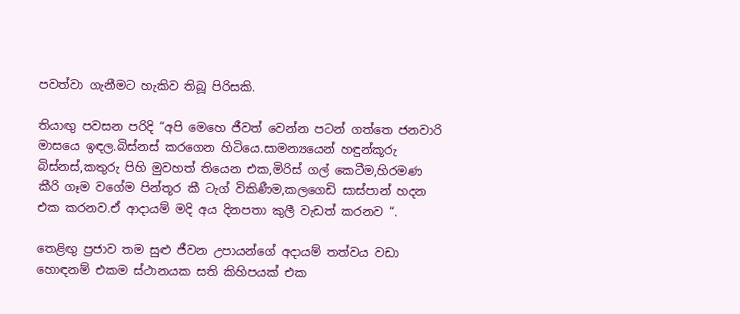පවත්වා ගැනීමට හැකිව තිබූ පිරිසකි.

තියාඟු පවසන පරිදි “අපි මෙහෙ ජීවත් වෙන්න පටන් ගත්තෙ ජනවාරි මාසයෙ ඉඳල.බිස්නස් කරගෙන හිටියෙ.සාමන්‍යයෙන් හඳුන්කූරු බිස්නස්,කතුරු පිහි මුවහත් තියෙන එක,මිරිස් ගල් කෙටීම,හිරමණ කීරි ගෑම වගේම පින්තූර කී ටැග් විකිණීම,කලගෙඩි සාස්පාන් හදන එක කරනව.ඒ ආදායම් මදි අය දිනපතා කුලී වැඩත් කරනව “.

තෙළිඟු ප්‍රජාව තම සුළු ජීවන උපායන්ගේ අදායම් තත්වය වඩා හොඳනම් එකම ස්ථානයක සති කිහිපයක් එක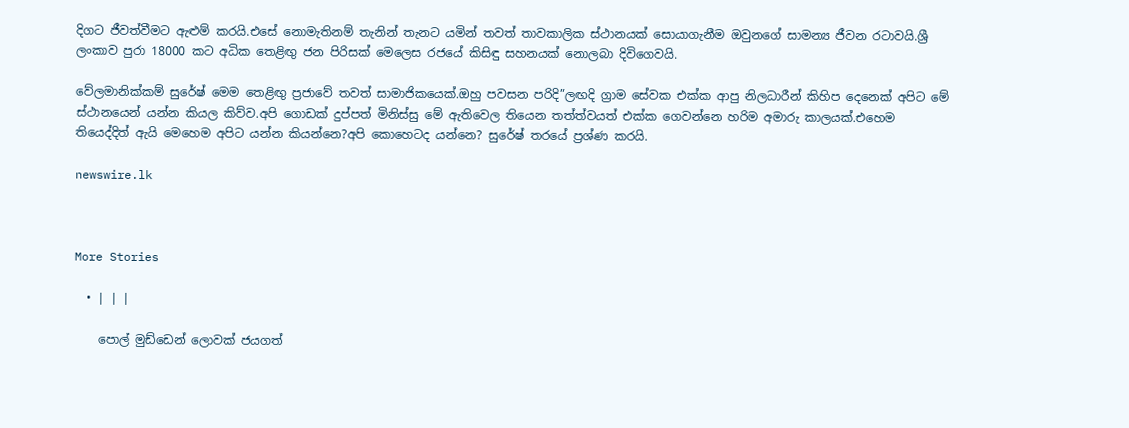දිගට ජීවත්වීමට ඇළුම් කරයි.එසේ නොමැතිනම් තැනින් තැනට යමින් තවත් තාවකාලික ස්ථානයක් සොයාගැනීම ඔවුනගේ සාමන්‍ය ජීවන රටාවයි.ශ්‍රී ලංකාව පුරා 18000 කට අධික තෙළිඟු ජන පිරිසක් මෙලෙස රජයේ කිසිඳු සහනයක් නොලබා දිවිගෙවයි.

වේලමානික්කම් සුරේෂ් මෙම තෙළිඟු ප්‍රජාවේ තවත් සාමාජිකයෙක්.ඔහු පවසන පරිදි”ලඟදි ග්‍රාම සේවක එක්ක ආපු නිලධාරීන් කිහිප දෙනෙක් අපිට මේ ස්ථානයෙන් යන්න කියල කිව්ව.අපි ගොඩක් දුප්පත් මිනිස්සු මේ ඇතිවෙල තියෙන තත්ත්වයත් එක්ක ගෙවන්නෙ හරිම අමාරු කාලයක්.එහෙම තියෙද්දිත් ඇයි මෙහෙම අපිට යන්න කියන්නෙ?අපි කොහෙටද යන්නෙ? සුරේෂ් තරයේ ප්‍රශ්ණ කරයි.

newswire.lk



More Stories

  • | | |

    පොල් මුඩ්ඩෙන් ලොවක් ජයගත්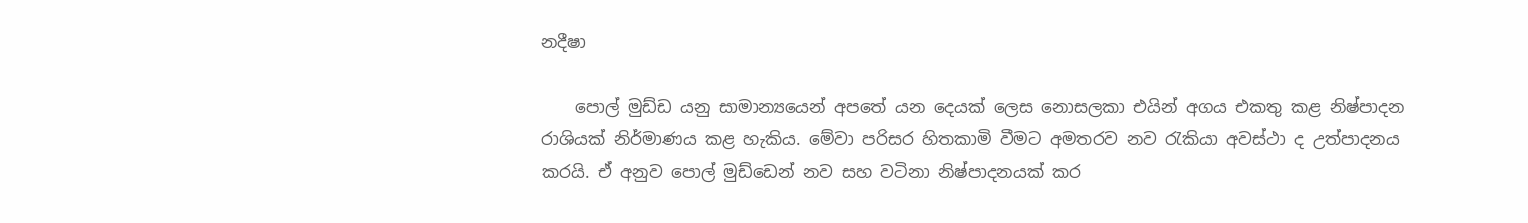නදීෂා

    පොල් මුඩ්ඩ යනු සාමාන්‍යයෙන් අපතේ යන දෙයක් ලෙස නොසලකා එයින් අගය එකතු කළ නිෂ්පාදන රාශියක් නිර්මාණය කළ හැකිය. මේවා පරිසර හිතකාමි වීමට අමතරව නව රැකියා අවස්ථා ද උත්පාදනය කරයි. ඒ අනුව පොල් මුඩ්ඩෙන් නව සහ වටිනා නිෂ්පාදනයක් කර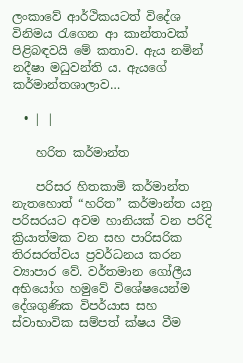ලංකාවේ ආර්ථිකයටත් විදේශ විනිමය රැගෙන ආ කාන්තාවක් පිළිබඳවයි මේ කතාව. ඇය නමින් නදීෂා මධුවන්ති ය. ඇයගේ කර්මාන්තශාලාව…

  • | |

    හරිත කර්මාන්ත

    පරිසර හිතකාමි කර්මාන්ත නැතහොත් “හරිත” කර්මාන්ත යනු පරිසරයට අවම හානියක් වන පරිදි ක්‍රියාත්මක වන සහ පාරිසරික තිරසරත්වය ප්‍රවර්ධනය කරන ව්‍යාපාර වේ. වර්තමාන ගෝලීය අභියෝග හමුවේ විශේෂයෙන්ම දේශගුණික විපර්යාස සහ ස්වාභාවික සම්පත් ක්ෂය වීම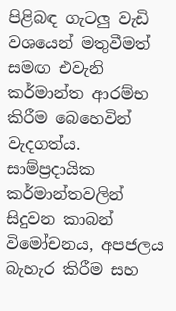පිළිබඳ ගැටලු වැඩි වශයෙන් මතුවීමත් සමඟ එවැනි කර්මාන්ත ආරම්භ කිරීම බෙහෙවින් වැදගත්ය. සාම්ප්‍රදායික කර්මාන්තවලින් සිදුවන කාබන් විමෝචනය, අපජලය බැහැර කිරීම සහ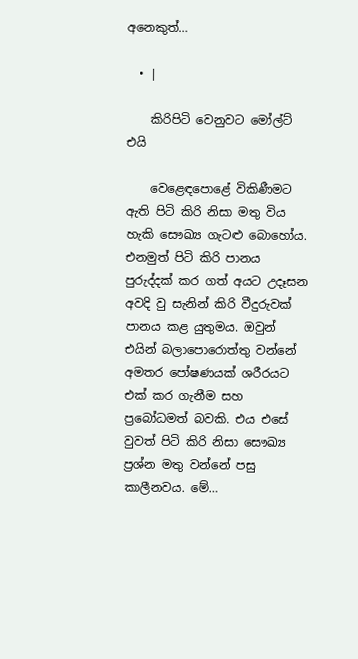අනෙකුත්…

  • |

    කිරිපිටි වෙනුවට මෝල්ට් එයි

    වෙළෙඳපොළේ විකිණීමට ඇති පිටි කිරි නිසා මතු විය හැකි සෞඛ්‍ය ගැටළු බොහෝය. එනමුත් පිටි කිරි පානය පුරුද්දක් කර ගත් අයට උදෑසන අවදි වු සැනින් කිරි වීදුරුවක් පානය කළ යුතුමය. ඔවුන් එයින් බලාපොරොත්තු වන්නේ අමතර පෝෂණයක් ශරීරයට එක් කර ගැනීම සහ ප්‍රබෝධමත් බවකි. එය එසේ වුවත් පිටි කිරි නිසා සෞඛ්‍ය ප්‍රශ්න මතු වන්නේ පසු කාලීනවය. මේ…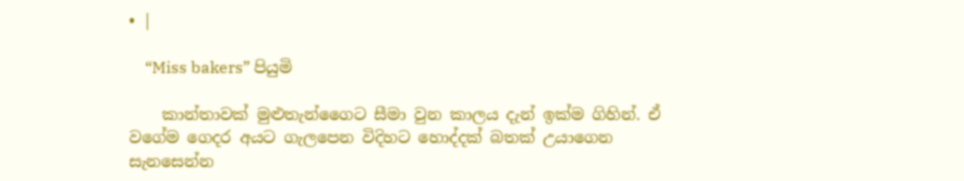• |

    “Miss bakers” පියුමි

    කාන්තාවක් මුළුතැන්ගෛට සීමා වුන කාලය දැන් ඉක්ම ගිහින්. ඒ වගේම ගෙදර අයට ගැලපෙන විදිහට හොද්දක් බතක් උයාගෙන සැනසෙන්න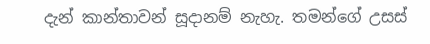දැන් කාන්තාවන් සූදානම් නැහැ. තමන්ගේ උසස්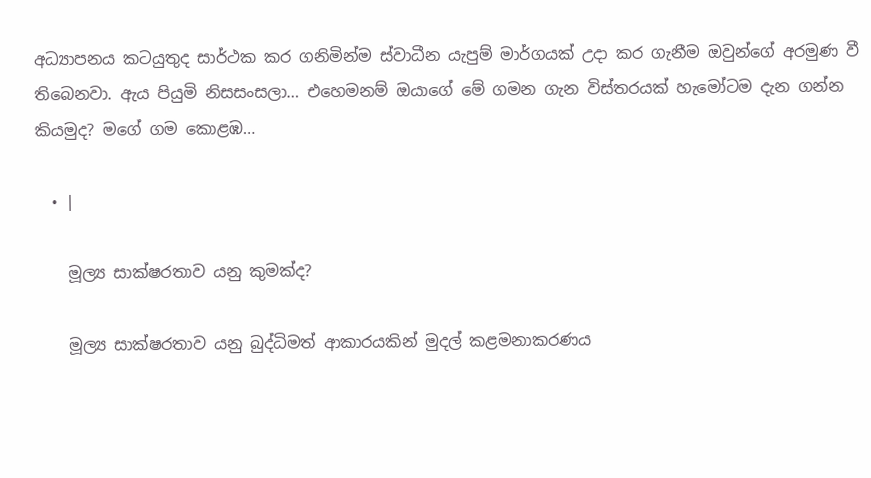අධ්‍යාපනය කටයුතුද සාර්ථක කර ගනිමින්ම ස්වාධීන යැපුම් මාර්ගයක් උදා කර ගැනීම ඔවුන්ගේ අරමුණ වී තිබෙනවා. ඇය පියුමි නිසසංසලා… එහෙමනම් ඔයාගේ මේ ගමන ගැන විස්තරයක් හැමෝටම දැන ගන්න කියමුද? මගේ ගම කොළඹ…

  • |

    මූල්‍ය සාක්ෂරතාව යනු කුමක්ද?

    මූල්‍ය සාක්ෂරතාව යනු බුද්ධිමත් ආකාරයකින් මුදල් කළමනාකරණය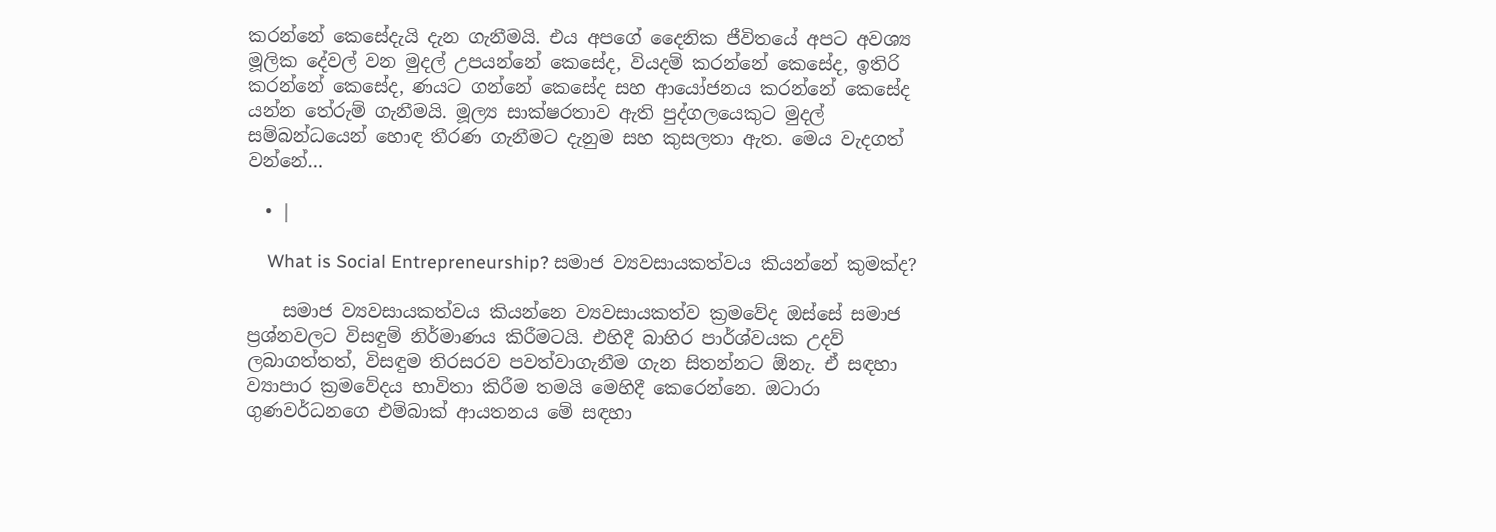කරන්නේ කෙසේදැයි දැන ගැනීමයි. එය අපගේ දෛනික ජීවිතයේ අපට අවශ්‍ය මූලික දේවල් වන මුදල් උපයන්නේ කෙසේද, වියදම් කරන්නේ කෙසේද, ඉතිරි කරන්නේ කෙසේද, ණයට ගන්නේ කෙසේද සහ ආයෝජනය කරන්නේ කෙසේද යන්න තේරුම් ගැනීමයි. මූල්‍ය සාක්ෂරතාව ඇති පුද්ගලයෙකුට මුදල් සම්බන්ධයෙන් හොඳ තීරණ ගැනීමට දැනුම සහ කුසලතා ඇත. මෙය වැදගත් වන්නේ…

  • |

    What is Social Entrepreneurship? සමාජ ව්‍යවසායකත්වය කියන්නේ කුමක්ද?

    සමාජ ව්‍යවසායකත්වය කියන්නෙ ව්‍යවසායකත්ව ක්‍රමවේද ඔස්සේ සමාජ ප්‍රශ්නවලට විසඳුම් නිර්මාණය කිරීමටයි. එහිදී බාහිර පාර්ශ්වයක උදව් ලබාගත්තත්, විසඳුම තිරසරව පවත්වාගැනීම ගැන සිතන්නට ඕනැ. ඒ සඳහා ව්‍යාපාර ක්‍රමවේදය භාවිතා කිරීම තමයි මෙහිදී කෙරෙන්නෙ. ඔටාරා ගුණවර්ධනගෙ එම්බාක් ආයතනය මේ සඳහා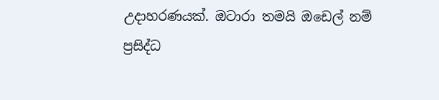උදාහරණයක්. ඔටාරා තමයි ඔඩෙල් නම් ප්‍රසිද්ධ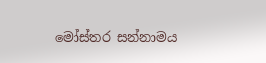මෝස්තර සන්නාමය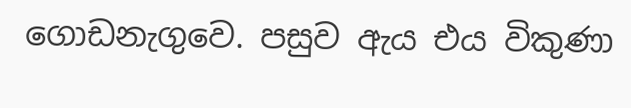ගොඩනැගුවෙ. පසුව ඇය එය විකුණා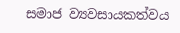සමාජ ව්‍යවසායකත්වය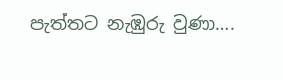පැත්තට නැඹුරු වුණා….